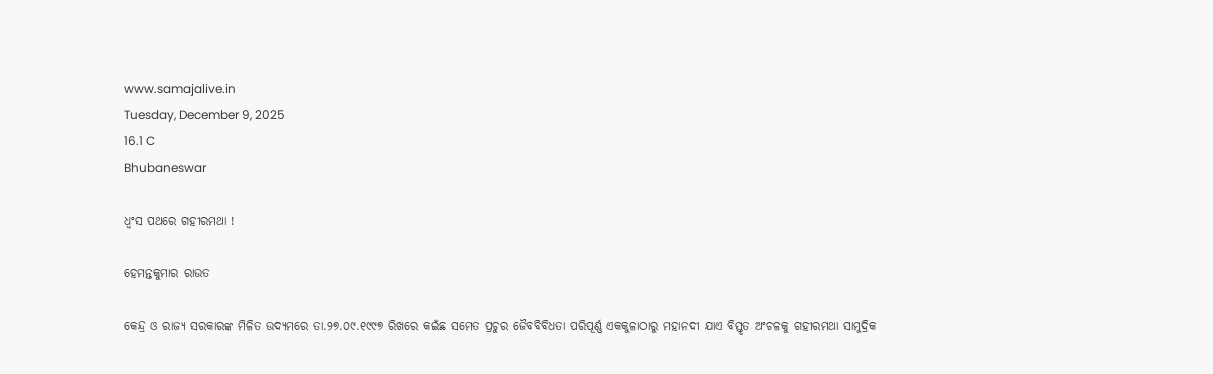www.samajalive.in
Tuesday, December 9, 2025
16.1 C
Bhubaneswar

ଧ୍ବଂସ ପଥରେ ଗହୀରମଥା !

ହେମନ୍ତକୁମାର ରାଉତ

କେନ୍ଦ୍ର ଓ ରାଜ୍ୟ ସରକାରଙ୍କ ମିଳିତ ଉଦ୍ୟମରେ ତା.୨୭.୦୯.୧୯୯୭ ରିଖରେ କଇଁଛ ସମେତ ପ୍ରଚୁର ଜୈବବିବିଧତା ପରିପୂର୍ଣ୍ଣ ଏକକୁଳାଠାରୁ ମହାନଦୀ ଯାଏ ବିସ୍ତୃତ ଅଂଚଳକୁ ଗହୀରମଥା ସାମୁଦ୍ରିକ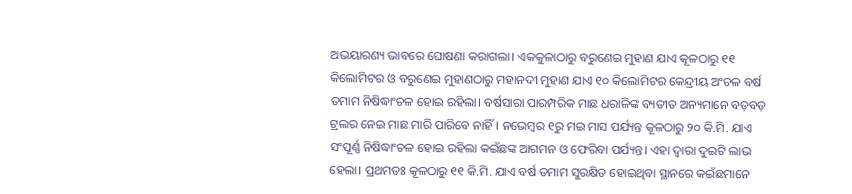ଅଭୟାରଣ୍ୟ ଭାବରେ ଘୋଷଣା କରାଗଲା। ଏକକୁଳାଠାରୁ ବରୁଣେଇ ମୁହାଣ ଯାଏ କୂଳଠାରୁ ୧୧ କିଲୋମିଟର ଓ ବରୁଣେଇ ମୁହାଣଠାରୁ ମହାନଦୀ ମୁହାଣ ଯାଏ ୧୦ କିଲୋମିଟର କେନ୍ଦ୍ରୀୟ ଅଂଚଳ ବର୍ଷ ତମାମ ନିଷିଦ୍ଧାଂଚଳ ହୋଇ ରହିଲା। ବର୍ଷସାରା ପାରମ୍ପରିକ ମାଛ ଧରାଳିଙ୍କ ବ୍ୟତୀତ ଅନ୍ୟମାନେ ବଡ଼ବଡ଼ ଟ୍ରଲର ନେଇ ମାଛ ମାରି ପାରିବେ ନାହିଁ। ନଭେମ୍ବର ୧ରୁ ମଇ ମାସ ପର୍ଯ୍ୟନ୍ତ କୂଳଠାରୁ ୨୦ କି.ମି. ଯାଏ ସଂପୂର୍ଣ୍ଣ ନିଷିଦ୍ଧାଂଚଳ ହୋଇ ରହିଲା କଇଁଛଙ୍କ ଆଗମନ ଓ ଫେରିବା ପର୍ଯ୍ୟନ୍ତ। ଏହା ଦ୍ୱାରା ଦୁଇଟି ଲାଭ ହେଲା। ପ୍ରଥମତଃ କୂଳଠାରୁ ୧୧ କି.ମି. ଯାଏ ବର୍ଷ ତମାମ ସୁରକ୍ଷିତ ହୋଇଥିବା ସ୍ଥାନରେ କଇଁଛମାନେ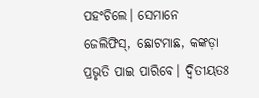ପହଂଚିଲେ। ସେମାନେ ଜେଲିଫିସ୍‍, ଛୋଟମାଛ, କଙ୍କଡ଼ା ପ୍ରଭୃତି ପାଇ ପାରିବେ। ଦ୍ୱିତୀୟତଃ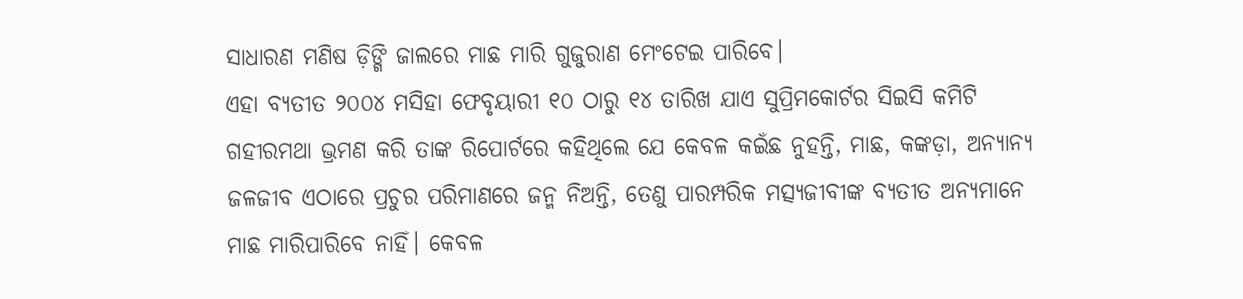ସାଧାରଣ ମଣିଷ ଡ଼ିଙ୍ଗି ଜାଲରେ ମାଛ ମାରି ଗୁଜୁରାଣ ମେଂଟେଇ ପାରିବେ।
ଏହା ବ୍ୟତୀତ ୨୦୦୪ ମସିହା ଫେବୃୟାରୀ ୧୦ ଠାରୁ ୧୪ ତାରିଖ ଯାଏ ସୁପ୍ରିମକୋର୍ଟର ସିଇସି କମିଟି ଗହୀରମଥା ଭ୍ରମଣ କରି ତାଙ୍କ ରିପୋର୍ଟରେ କହିଥିଲେ ଯେ କେବଳ କଇଁଛ ନୁହନ୍ତି, ମାଛ, କଙ୍କଡ଼ା, ଅନ୍ୟାନ୍ୟ ଜଳଜୀବ ଏଠାରେ ପ୍ରଚୁର ପରିମାଣରେ ଜନ୍ମ ନିଅନ୍ତି, ତେଣୁ ପାରମ୍ପରିକ ମତ୍ସ୍ୟଜୀବୀଙ୍କ ବ୍ୟତୀତ ଅନ୍ୟମାନେ ମାଛ ମାରିପାରିବେ ନାହିଁ। କେବଳ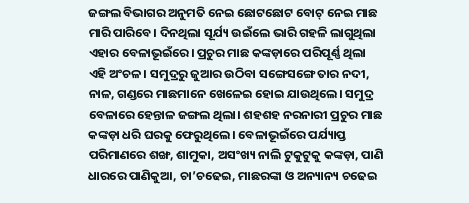ଜଙ୍ଗଲ ବିଭାଗର ଅନୁମତି ନେଇ ଛୋଟଛୋଟ ବୋଟ୍‍ ନେଇ ମାଛ ମାରି ପାରିବେ। ଦିନଥିଲା ସୂର୍ଯ୍ୟ ଉଇଁଲେ ଭାରି ଗହଳି ଲାଗୁଥିଲା ଏହାର ବେଳାଭୂଇଁରେ। ପ୍ରଚୁର ମାଛ କଙ୍କଡ଼ାରେ ପରିପୂର୍ଣ୍ଣ ଥିଲା ଏହି ଅଂଚଳ। ସମୁଦ୍ରରୁ ଜୁଆର ଉଠିବା ସଙ୍ଗେସଙ୍ଗେ ତାର ନଦୀ, ନାଳ, ଗଣ୍ଡରେ ମାଛମାନେ ଖେଳେଇ ହୋଇ ଯାଉଥିଲେ। ସମୁଦ୍ର ବେଳାରେ ହେନ୍ତାଳ ଜଙ୍ଗଲ ଥିଲା। ଶହଶହ ନରନାରୀ ପ୍ରଚୁର ମାଛ କଙ୍କଡ଼ା ଧରି ଘରକୁ ଫେରୁଥିଲେ। ବେଳାଭୂଇଁରେ ପର୍ଯ୍ୟାପ୍ତ ପରିମାଣରେ ଶଙ୍ଖ, ଶାମୁକା, ଅସଂଖ୍ୟ ନାଲି ଟୁକୁଟୁକୁ କଙ୍କଡ଼ା, ପାଣି ଧାରରେ ପାଣିକୁଆ, ଚା’ଚଢେଇ, ମାଛରଙ୍କା ଓ ଅନ୍ୟାନ୍ୟ ଚଢେଇ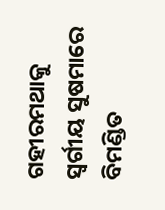ଗହୀରମଥାକୁ ସ୍ୱର୍ଗୀୟ ସୁଷମାରେ ବିମଣ୍ଡିତ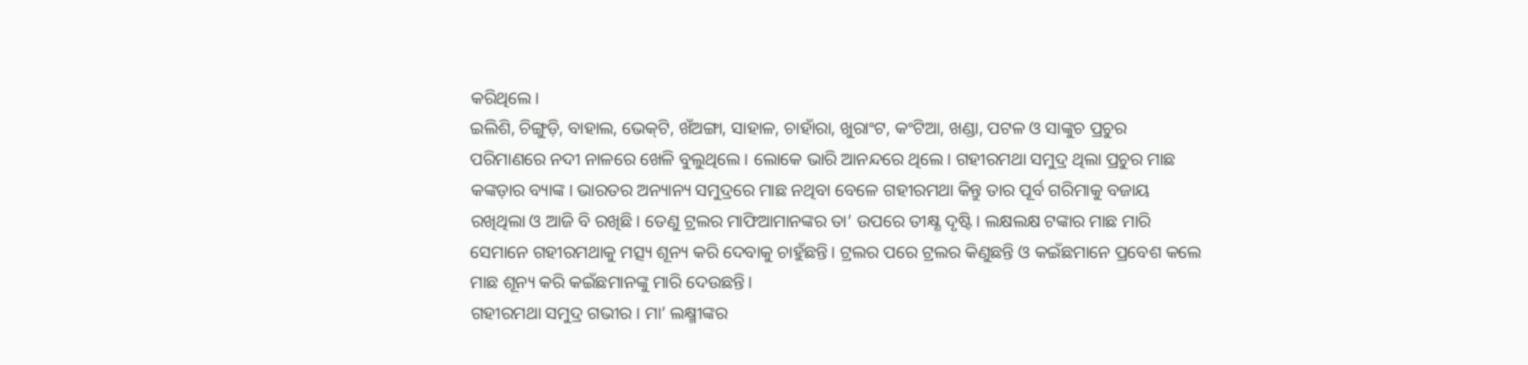କରିଥିଲେ।
ଇଲିଶି, ଚିଙ୍ଗୁଡ଼ି, ବାହାଲ, ଭେକ୍‍ଟି, ଖଁଅଙ୍ଗା, ସାହାଳ, ଚାହାଁରା, ଖୁରାଂଟ, କଂଟିଆ, ଖଣ୍ଡା, ପଟଳ ଓ ସାଙ୍କୁଚ ପ୍ରଚୁର ପରିମାଣରେ ନଦୀ ନାଳରେ ଖେଳି ବୁଲୁଥିଲେ। ଲୋକେ ଭାରି ଆନନ୍ଦରେ ଥିଲେ। ଗହୀରମଥା ସମୁଦ୍ର ଥିଲା ପ୍ରଚୁର ମାଛ କଙ୍କଡ଼ାର ବ୍ୟାଙ୍କ। ଭାରତର ଅନ୍ୟାନ୍ୟ ସମୁଦ୍ରରେ ମାଛ ନଥିବା ବେଳେ ଗହୀରମଥା କିନ୍ତୁ ତାର ପୂର୍ବ ଗରିମାକୁ ବଜାୟ ରଖିଥିଲା ଓ ଆଜି ବି ରଖିଛି। ତେଣୁ ଟ୍ରଲର ମାଫିଆମାନଙ୍କର ତା’ ଉପରେ ତୀକ୍ଷ୍ଣ ଦୃଷ୍ଟି। ଲକ୍ଷଲକ୍ଷ ଟଙ୍କାର ମାଛ ମାରି ସେମାନେ ଗହୀରମଥାକୁ ମତ୍ସ୍ୟ ଶୂନ୍ୟ କରି ଦେବାକୁ ଚାହୁଁଛନ୍ତି। ଟ୍ରଲର ପରେ ଟ୍ରଲର କିଣୁଛନ୍ତି ଓ କଇଁଛମାନେ ପ୍ରବେଶ କଲେ ମାଛ ଶୂନ୍ୟ କରି କଇଁଛମାନଙ୍କୁ ମାରି ଦେଉଛନ୍ତି।
ଗହୀରମଥା ସମୁଦ୍ର ଗଭୀର। ମା’ ଲକ୍ଷ୍ମୀଙ୍କର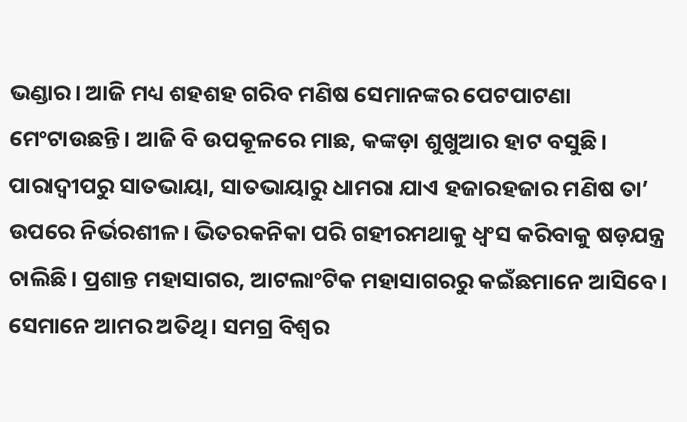ଭଣ୍ଡାର। ଆଜି ମଧ୍ୟ ଶହଶହ ଗରିବ ମଣିଷ ସେମାନଙ୍କର ପେଟପାଟଣା ମେଂଟାଉଛନ୍ତି। ଆଜି ବି ଉପକୂଳରେ ମାଛ, କଙ୍କଡ଼ା ଶୁଖୁଆର ହାଟ ବସୁଛି। ପାରାଦ୍ବୀପରୁ ସାତଭାୟା, ସାତଭାୟାରୁ ଧାମରା ଯାଏ ହଜାରହଜାର ମଣିଷ ତା’ ଉପରେ ନିର୍ଭରଶୀଳ। ଭିତରକନିକା ପରି ଗହୀରମଥାକୁ ଧ୍ୱଂସ କରିବାକୁ ଷଡ଼ଯନ୍ତ୍ର ଚାଲିଛି। ପ୍ରଶାନ୍ତ ମହାସାଗର, ଆଟଲାଂଟିକ ମହାସାଗରରୁ କଇଁଛମାନେ ଆସିବେ। ସେମାନେ ଆମର ଅତିଥି। ସମଗ୍ର ବିଶ୍ୱର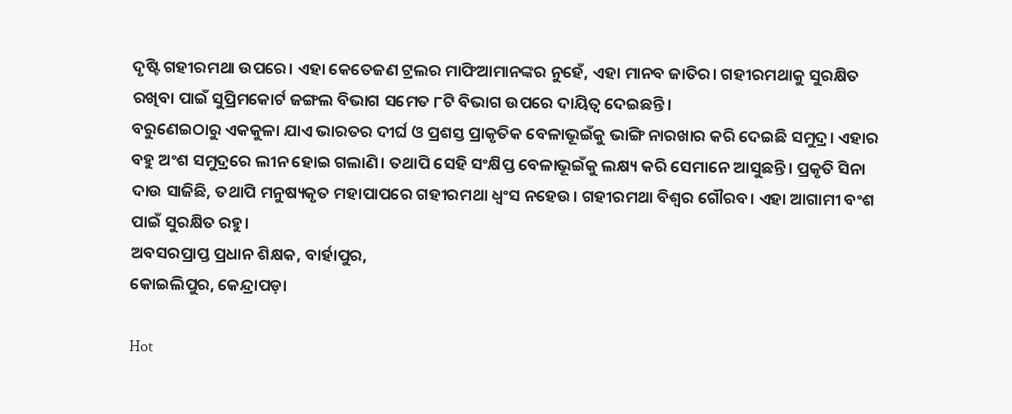ଦୃଷ୍ଟି ଗହୀରମଥା ଉପରେ। ଏହା କେତେଜଣ ଟ୍ରଲର ମାଫିଆମାନଙ୍କର ନୁହେଁ, ଏହା ମାନବ ଜାତିର। ଗହୀରମଥାକୁ ସୁରକ୍ଷିତ ରଖିବା ପାଇଁ ସୁପ୍ରିମକୋର୍ଟ ଜଙ୍ଗଲ ବିଭାଗ ସମେତ ୮ଟି ବିଭାଗ ଉପରେ ଦାୟିତ୍ୱ ଦେଇଛନ୍ତି।
ବରୁଣେଇଠାରୁ ଏକକୁଳା ଯାଏ ଭାରତର ଦୀର୍ଘ ଓ ପ୍ରଶସ୍ତ ପ୍ରାକୃତିକ ବେଳାଭୂଇଁକୁ ଭାଙ୍ଗି ନାରଖାର କରି ଦେଇଛି ସମୁଦ୍ର। ଏହାର ବହୁ ଅଂଶ ସମୁଦ୍ରରେ ଲୀନ ହୋଇ ଗଲାଣି। ତଥାପି ସେହି ସଂକ୍ଷିପ୍ତ ବେଳାଭୂଇଁକୁ ଲକ୍ଷ୍ୟ କରି ସେମାନେ ଆସୁଛନ୍ତି। ପ୍ରକୃତି ସିନା ଦାଉ ସାଜିଛି, ତଥାପି ମନୁଷ୍ୟକୃତ ମହାପାପରେ ଗହୀରମଥା ଧ୍ୱଂସ ନହେଉ। ଗହୀରମଥା ବିଶ୍ୱର ଗୌରବ। ଏହା ଆଗାମୀ ବଂଶ ପାଇଁ ସୁରକ୍ଷିତ ରହୁ।
ଅବସରପ୍ରାପ୍ତ ପ୍ରଧାନ ଶିକ୍ଷକ, ବାର୍ହାପୁର,
କୋଇଲିପୁର, କେନ୍ଦ୍ରାପଡ଼ା

Hot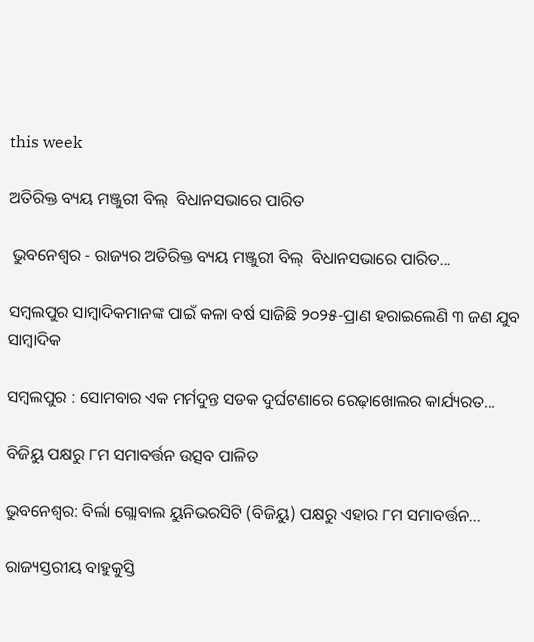this week

ଅତିରିକ୍ତ ବ୍ୟୟ ମଞ୍ଜୁରୀ ବିଲ୍  ବିଧାନସଭାରେ ପାରିତ

 ଭୁବନେଶ୍ୱର - ରାଜ୍ୟର ଅତିରିକ୍ତ ବ୍ୟୟ ମଞ୍ଜୁରୀ ବିଲ୍  ବିଧାନସଭାରେ ପାରିତ...

ସମ୍ବଲପୁର ସାମ୍ବାଦିକମାନଙ୍କ ପାଇଁ କଳା ବର୍ଷ ସାଜିଛି ୨୦୨୫-ପ୍ରାଣ ହରାଇଲେଣି ୩ ଜଣ ଯୁବ ସାମ୍ବାଦିକ

ସମ୍ବଲପୁର : ସୋମବାର ଏକ ମର୍ମଦୁନ୍ତ ସଡକ ଦୁର୍ଘଟଣାରେ ରେଢ଼ାଖୋଲର କାର୍ଯ୍ୟରତ...

ବିଜିୟୁ ପକ୍ଷରୁ ୮ମ ସମାବର୍ତ୍ତନ ଉତ୍ସବ ପାଳିତ

ଭୁବନେଶ୍ୱର: ବିର୍ଲା ଗ୍ଲୋବାଲ ୟୁନିଭରସିଟି (ବିଜିୟୁ) ପକ୍ଷରୁ ଏହାର ୮ମ ସମାବର୍ତ୍ତନ...

ରାଜ୍ୟସ୍ତରୀୟ ବାହୁକୁସ୍ତି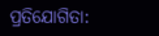ପ୍ରତିଯୋଗିତା: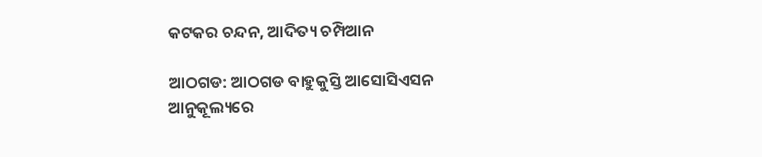କଟକର ଚନ୍ଦନ, ଆଦିତ୍ୟ ଚମ୍ପିଆନ

ଆଠଗଡ: ଆଠଗଡ ବାହୁକୁସ୍ତି ଆସୋସିଏସନ ଆନୁକୂଲ୍ୟରେ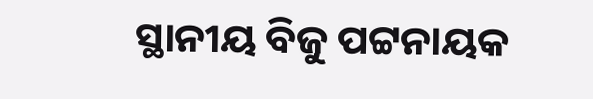ସ୍ଥାନୀୟ ବିଜୁ ପଟ୍ଟନାୟକ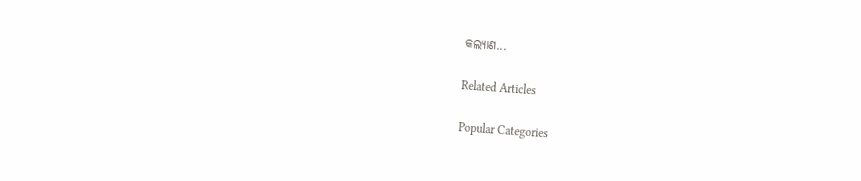କଲ୍ୟାଣ...

Related Articles

Popular Categories